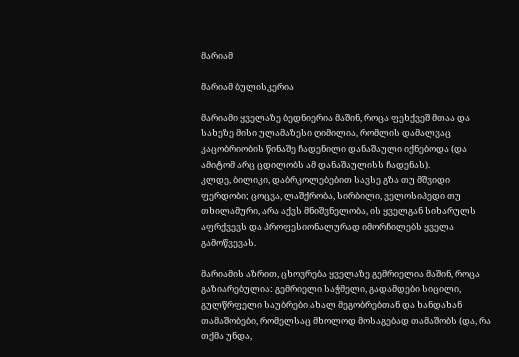მარიამ

მარიამ ბულისკერია

მარიამი ყველაზე ბედნიერია მაშინ, როცა ფეხქვეშ მთაა და სახეზე მისი ულამაზესი ღიმილია, რომლის დამალვაც კაცობრიობის წინაშე ჩადენილი დანაშაული იქნებოდა (და ამიტომ არც ცდილობს ამ დანაშაულისს ჩადენას).
კლდე, ბილიკი, დაბრკოლებებით სავსე გზა თუ მშვიდი ფერდობი; ცოცვა, ლაშქრობა, სირბილი, ველოსიპედი თუ თხილამური, არა აქვს მნიშვნელობა, ის ყველგან სიხარულს აფრქვევს და პროფესიონალურად იმორჩილებს ყველა გამოწვევას.

მარიამის აზრით, ცხოვრება ყველაზე გემრიელია მაშინ, როცა გაზიარებულია: გემრიელი საჭმელი, გადამდები სიცილი, გულწრფელი საუბრები ახალ მეგობრებთან და ხანდახან თამაშობები, რომელსაც მხოლოდ მოსაგებად თამაშობს (და, რა თქმა უნდა,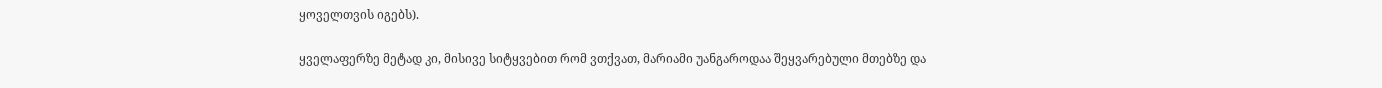ყოველთვის იგებს).

ყველაფერზე მეტად კი, მისივე სიტყვებით რომ ვთქვათ, მარიამი უანგაროდაა შეყვარებული მთებზე და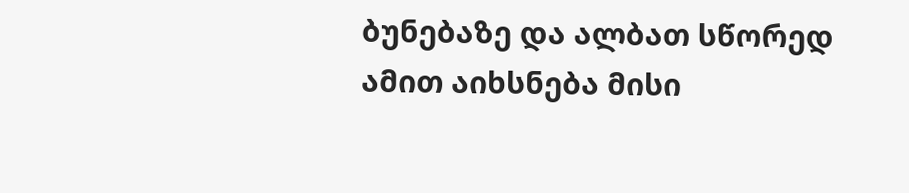ბუნებაზე და ალბათ სწორედ ამით აიხსნება მისი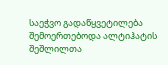საეჭვო გადაწყვეტილება შემოერთებოდა ალტიჰატის შეშლილთა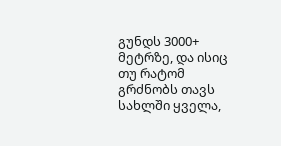გუნდს 3000+ მეტრზე, და ისიც თუ რატომ გრძნობს თავს სახლში ყველა,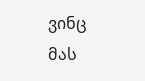ვინც მას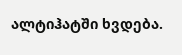ალტიჰატში ხვდება.